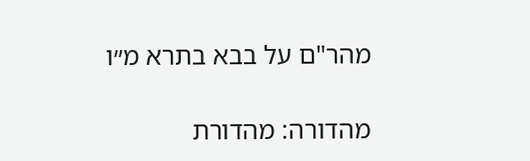מהר"ם על בבא בתרא מ״ו

מהדורה: מהדורת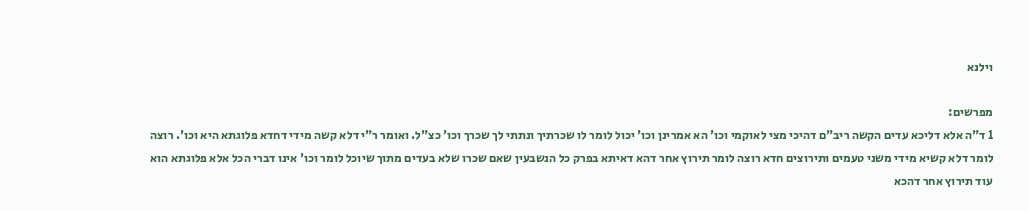וילנא

מפרשים:
1 ד"ה אלא דליכא עדים הקשה ריב"ם דהיכי מצי לאוקמי וכו' הא אמרינן וכו' יכול לומר לו שכרתיך ונתתי לך שכרך וכו' כצ"ל. ואומר ר"י דלא קשה מידי דחדא פלוגתא היא וכו'. רוצה לומר דלא קשיא מידי משני טעמים ותירוצים חדא רוצה לומר תירוץ אחר דהא דאיתא בפרק כל הנשבעין שאם שכרו שלא בעדים מתוך שיוכל לומר וכו' אינו דברי הכל אלא פלוגתא הוא עוד תירוץ אחר דהכא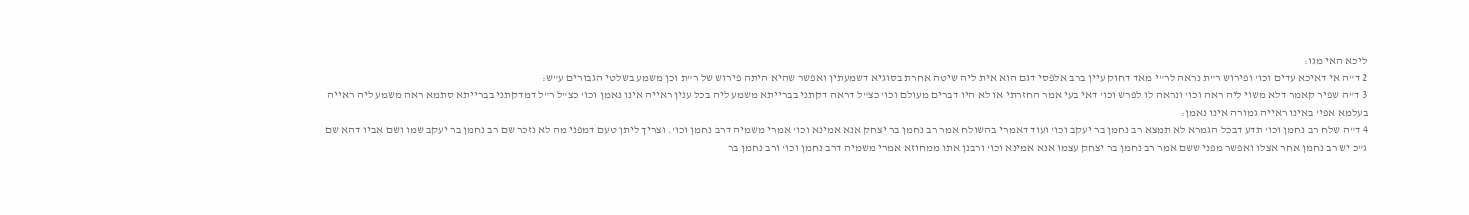ליכא האי מגו:
2 ד"ה אי דאיכא עדים וכו' ופירוש ר"ת נראה לר"י מאד דחוק עיין ברב אלפסי דגם הוא אית ליה שיטה אחרת בסוגיא דשמעתין ואפשר שהיא היתה פירוש של ר"ת וכן משמע בשלטי הגבורים ע"ש:
3 ד"ה שפיר קאמר דלא משוי ליה ראה וכו' ונראה לו לפרש וכו' דאי בעי אמר החזרתי או לא היו דברים מעולם וכו' כצ"ל דראה דקתני בברייתא משמע ליה בכל ענין ראייה אינו נאמן וכו' כצ"ל ר"ל דמדקתני בברייתא סתמא ראה משמע ליה ראייה בעלמא אפי' באינו ראייה גמורה אינו נאמן:
4 ד"ה שלח רב נחמן וכו' תדע דבכל הגמרא לא תמצא רב נחמן בר יעקב וכו' ועוד דאמרי בהשולח אמר רב נחמן בר יצחק אנא אמינא וכו' אמרי משמיה דרב נחמן וכו'. וצריך ליתן טעם דמפני מה לא נזכר שם רב נחמן בר יעקב שמו ושם אביו דהא שם ג"כ יש רב נחמן אחר אצלו ואפשר מפני ששם אמר רב נחמן בר יצחק עצמו אנא אמינא וכו' ורבנן אתו ממחוזא אמרי משמיה דרב נחמן וכו' ורב נחמן בר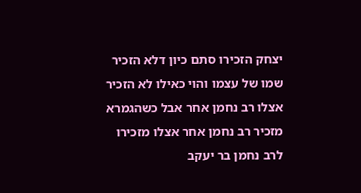יצחק הזכירו סתם כיון דלא הזכיר שמו של עצמו והוי כאילו לא הזכיר אצלו רב נחמן אחר אבל כשהגמרא מזכיר רב נחמן אחר אצלו מזכירו לרב נחמן בר יעקב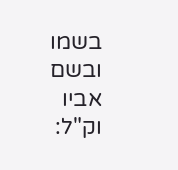בשמו ובשם אביו וק"ל: